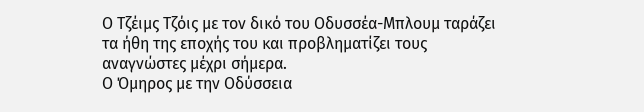Ο Τζέιμς Τζόις με τον δικό του Οδυσσέα-Μπλουμ ταράζει τα ήθη της εποχής του και προβληματίζει τους αναγνώστες μέχρι σήμερα.
Ο Όμηρος με την Οδύσσεια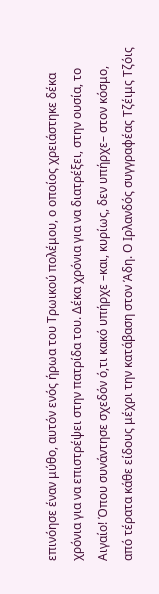επινόησε έναν μύθο, αυτόν ενός ήρωα του Τρωικού πολέμου, ο οποίος χρειάστηκε δέκα χρόνια για να επιστρέψει στην πατρίδα του. Δέκα χρόνια για να διατρέξει, στην ουσία, το Αιγαίο! Όπου συνάντησε σχεδόν ό,τι κακό υπήρχε –και, κυρίως, δεν υπήρχε– στον κόσμο, από τέρατα κάθε είδους μέχρι την κατάβαση στον Άδη. Ο Ιρλανδός συγγραφέας Τζέιμς Τζόις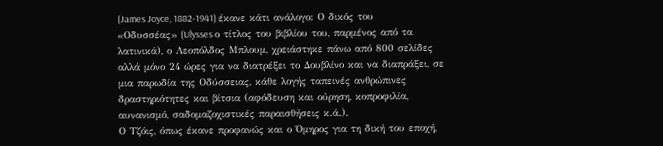(James Joyce, 1882-1941) έκανε κάτι ανάλογο: Ο δικός του «Οδυσσέας» (Ulysses ο τίτλος του βιβλίου του, παρμένος από τα λατινικά), ο Λεοπόλδος Μπλουμ, χρειάστηκε πάνω από 800 σελίδες αλλά μόνο 24 ώρες για να διατρέξει το Δουβλίνο και να διαπράξει, σε μια παρωδία της Οδύσσειας, κάθε λογής ταπεινές ανθρώπινες δραστηριότητες και βίτσια (αφόδευση και ούρηση, κοπροφιλία, αυνανισμό, σαδομαζοχιστικές παραισθήσεις κ.ά.).
Ο Τζόις, όπως έκανε προφανώς και ο Όμηρος για τη δική του εποχή,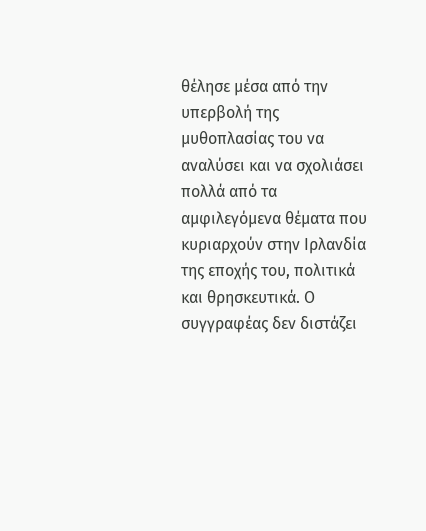θέλησε μέσα από την υπερβολή της μυθοπλασίας του να αναλύσει και να σχολιάσει πολλά από τα αμφιλεγόμενα θέματα που κυριαρχούν στην Ιρλανδία της εποχής του, πολιτικά και θρησκευτικά. Ο συγγραφέας δεν διστάζει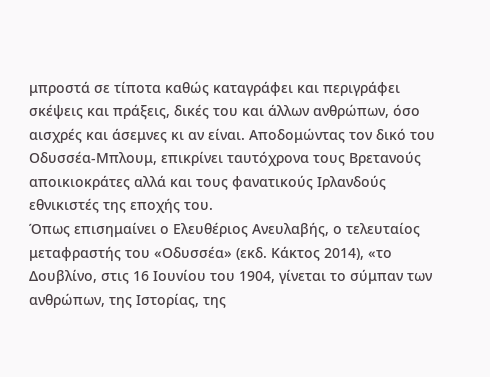μπροστά σε τίποτα καθώς καταγράφει και περιγράφει σκέψεις και πράξεις, δικές του και άλλων ανθρώπων, όσο αισχρές και άσεμνες κι αν είναι. Αποδομώντας τον δικό του Οδυσσέα-Μπλουμ, επικρίνει ταυτόχρονα τους Βρετανούς αποικιοκράτες αλλά και τους φανατικούς Ιρλανδούς εθνικιστές της εποχής του.
Όπως επισημαίνει ο Ελευθέριος Ανευλαβής, ο τελευταίος μεταφραστής του «Οδυσσέα» (εκδ. Κάκτος 2014), «το Δουβλίνο, στις 16 Ιουνίου του 1904, γίνεται το σύμπαν των ανθρώπων, της Ιστορίας, της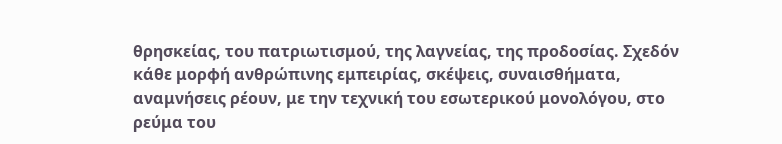θρησκείας, του πατριωτισμού, της λαγνείας, της προδοσίας. Σχεδόν κάθε μορφή ανθρώπινης εμπειρίας, σκέψεις, συναισθήματα, αναμνήσεις ρέουν, με την τεχνική του εσωτερικού μονολόγου, στο ρεύμα του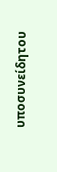υποσυνείδητου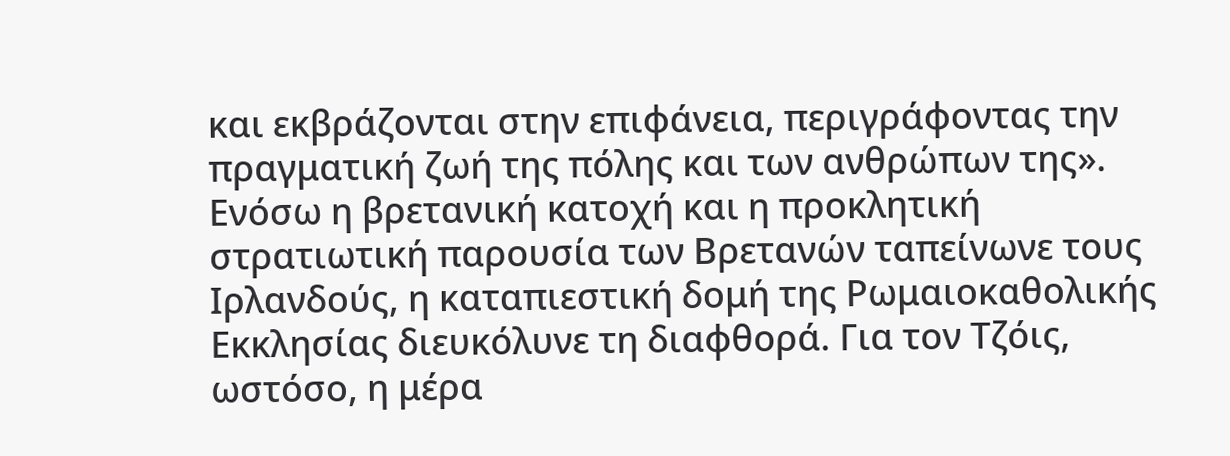και εκβράζονται στην επιφάνεια, περιγράφοντας την πραγματική ζωή της πόλης και των ανθρώπων της». Ενόσω η βρετανική κατοχή και η προκλητική στρατιωτική παρουσία των Βρετανών ταπείνωνε τους Ιρλανδούς, η καταπιεστική δομή της Ρωμαιοκαθολικής Εκκλησίας διευκόλυνε τη διαφθορά. Για τον Τζόις, ωστόσο, η μέρα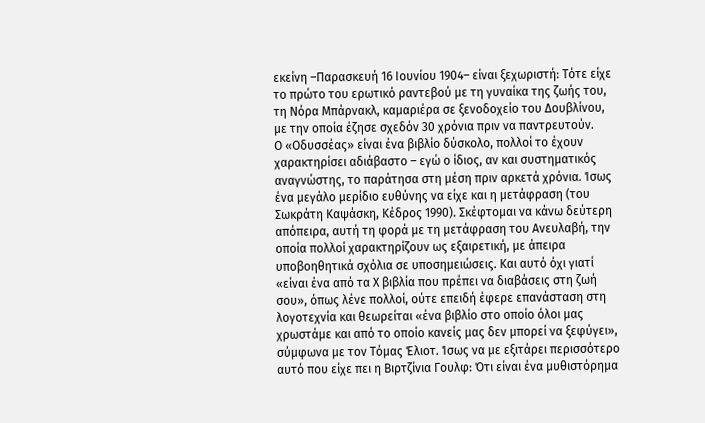εκείνη –Παρασκευή 16 Ιουνίου 1904– είναι ξεχωριστή: Τότε είχε το πρώτο του ερωτικό ραντεβού με τη γυναίκα της ζωής του, τη Νόρα Μπάρνακλ, καμαριέρα σε ξενοδοχείο του Δουβλίνου, με την οποία έζησε σχεδόν 30 χρόνια πριν να παντρευτούν.
Ο «Οδυσσέας» είναι ένα βιβλίο δύσκολο, πολλοί το έχουν χαρακτηρίσει αδιάβαστο – εγώ ο ίδιος, αν και συστηματικός αναγνώστης, το παράτησα στη μέση πριν αρκετά χρόνια. Ίσως ένα μεγάλο μερίδιο ευθύνης να είχε και η μετάφραση (του Σωκράτη Καψάσκη, Κέδρος 1990). Σκέφτομαι να κάνω δεύτερη απόπειρα, αυτή τη φορά με τη μετάφραση του Ανευλαβή, την οποία πολλοί χαρακτηρίζουν ως εξαιρετική, με άπειρα υποβοηθητικά σχόλια σε υποσημειώσεις. Και αυτό όχι γιατί «είναι ένα από τα Χ βιβλία που πρέπει να διαβάσεις στη ζωή σου», όπως λένε πολλοί, ούτε επειδή έφερε επανάσταση στη λογοτεχνία και θεωρείται «ένα βιβλίο στο οποίο όλοι μας χρωστάμε και από το οποίο κανείς μας δεν μπορεί να ξεφύγει», σύμφωνα με τον Τόμας Έλιοτ. Ίσως να με εξιτάρει περισσότερο αυτό που είχε πει η Βιρτζίνια Γουλφ: Ότι είναι ένα μυθιστόρημα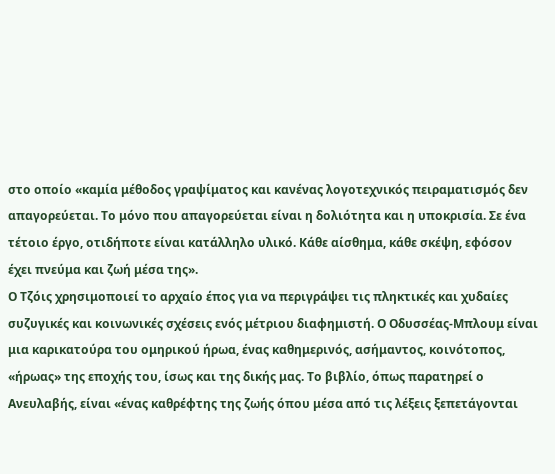στο οποίο «καμία μέθοδος γραψίματος και κανένας λογοτεχνικός πειραματισμός δεν απαγορεύεται. Το μόνο που απαγορεύεται είναι η δολιότητα και η υποκρισία. Σε ένα τέτοιο έργο, οτιδήποτε είναι κατάλληλο υλικό. Κάθε αίσθημα, κάθε σκέψη, εφόσον έχει πνεύμα και ζωή μέσα της».
Ο Τζόις χρησιμοποιεί το αρχαίο έπος για να περιγράψει τις πληκτικές και χυδαίες συζυγικές και κοινωνικές σχέσεις ενός μέτριου διαφημιστή. Ο Οδυσσέας-Μπλουμ είναι μια καρικατούρα του ομηρικού ήρωα, ένας καθημερινός, ασήμαντος, κοινότοπος, «ήρωας» της εποχής του, ίσως και της δικής μας. Το βιβλίο, όπως παρατηρεί ο Ανευλαβής, είναι «ένας καθρέφτης της ζωής όπου μέσα από τις λέξεις ξεπετάγονται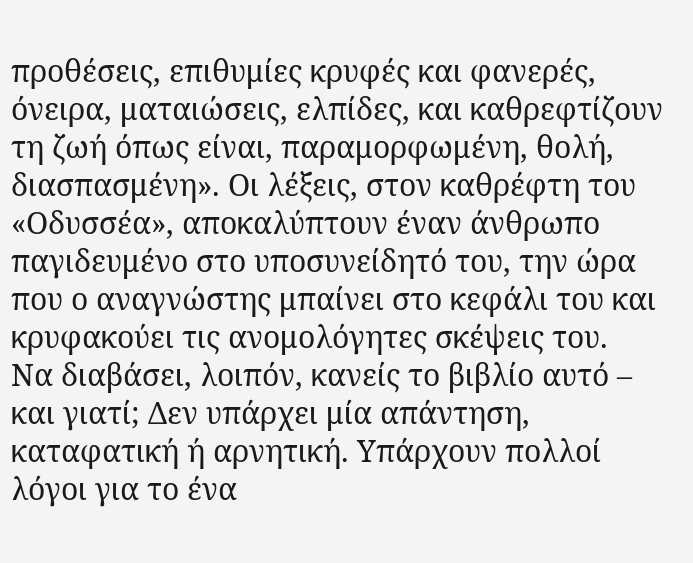προθέσεις, επιθυμίες κρυφές και φανερές, όνειρα, ματαιώσεις, ελπίδες, και καθρεφτίζουν τη ζωή όπως είναι, παραμορφωμένη, θολή, διασπασμένη». Οι λέξεις, στον καθρέφτη του «Οδυσσέα», αποκαλύπτουν έναν άνθρωπο παγιδευμένο στο υποσυνείδητό του, την ώρα που ο αναγνώστης μπαίνει στο κεφάλι του και κρυφακούει τις ανομολόγητες σκέψεις του.
Να διαβάσει, λοιπόν, κανείς το βιβλίο αυτό – και γιατί; Δεν υπάρχει μία απάντηση, καταφατική ή αρνητική. Υπάρχουν πολλοί λόγοι για το ένα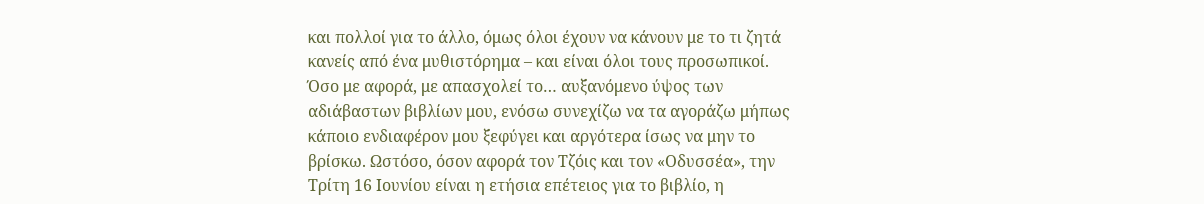και πολλοί για το άλλο, όμως όλοι έχουν να κάνουν με το τι ζητά κανείς από ένα μυθιστόρημα – και είναι όλοι τους προσωπικοί. Όσο με αφορά, με απασχολεί το… αυξανόμενο ύψος των αδιάβαστων βιβλίων μου, ενόσω συνεχίζω να τα αγοράζω μήπως κάποιο ενδιαφέρον μου ξεφύγει και αργότερα ίσως να μην το βρίσκω. Ωστόσο, όσον αφορά τον Τζόις και τον «Οδυσσέα», την Τρίτη 16 Ιουνίου είναι η ετήσια επέτειος για το βιβλίο, η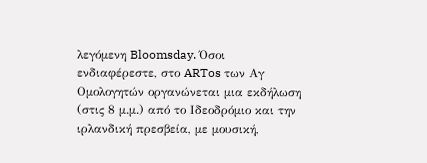λεγόμενη Bloomsday. Όσοι ενδιαφέρεστε, στο ARTos των Αγ Ομολογητών οργανώνεται μια εκδήλωση (στις 8 μ.μ.) από το Ιδεοδρόμιο και την ιρλανδική πρεσβεία, με μουσική,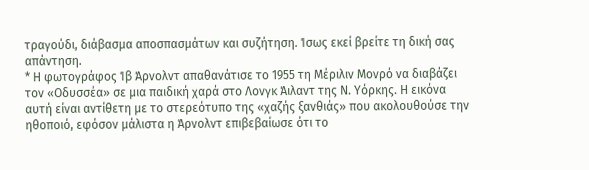τραγούδι, διάβασμα αποσπασμάτων και συζήτηση. Ίσως εκεί βρείτε τη δική σας απάντηση.
* Η φωτογράφος Ίβ Άρνολντ απαθανάτισε το 1955 τη Μέριλιν Μονρό να διαβάζει τον «Οδυσσέα» σε μια παιδική χαρά στο Λονγκ Άιλαντ της Ν. Υόρκης. Η εικόνα αυτή είναι αντίθετη με το στερεότυπο της «χαζής ξανθιάς» που ακολουθούσε την ηθοποιό, εφόσον μάλιστα η Άρνολντ επιβεβαίωσε ότι το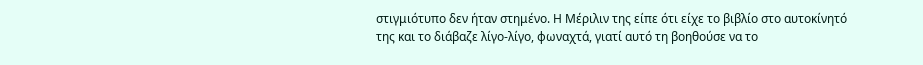στιγμιότυπο δεν ήταν στημένο. Η Μέριλιν της είπε ότι είχε το βιβλίο στο αυτοκίνητό της και το διάβαζε λίγο-λίγο, φωναχτά, γιατί αυτό τη βοηθούσε να το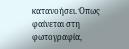κατανοήσει. Όπως φαίνεται στη φωτογραφία,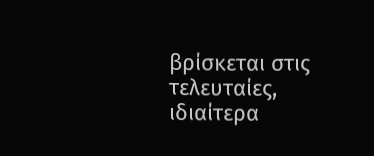βρίσκεται στις τελευταίες, ιδιαίτερα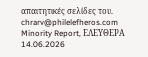απαιτητικές σελίδες του.
chrarv@philelefheros.com
Minority Report, ΕΛΕΥΘΕΡΑ 14.06.2026